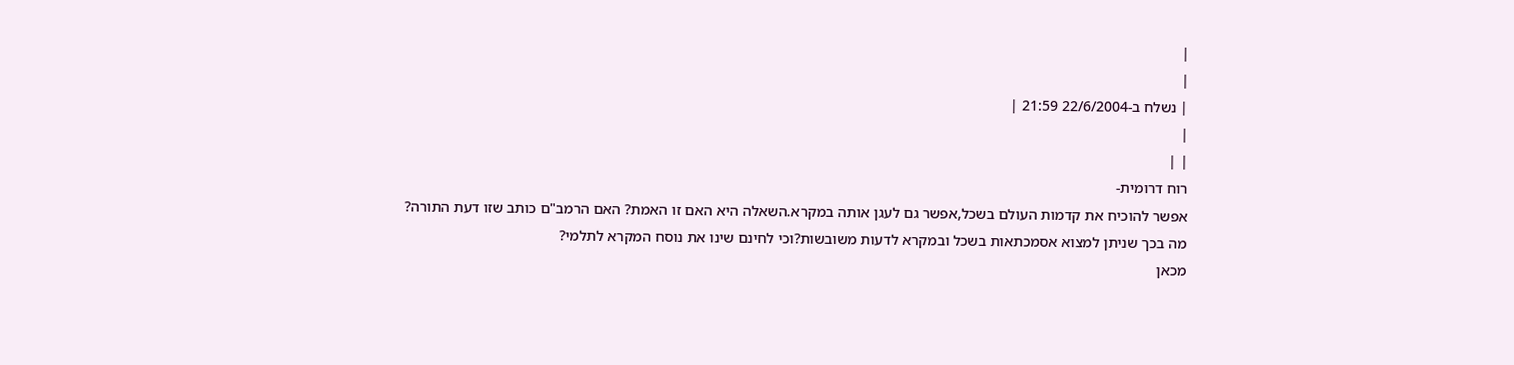|
|
| נשלח ב-22/6/2004 21:59 |
|
| |
רוח דרומית-
אפשר להוכיח את קדמות העולם בשכל,אפשר גם לעגן אותה במקרא.השאלה היא האם זו האמת? האם הרמב"ם כותב שזו דעת התורה?
מה בכך שניתן למצוא אסמכתאות בשכל ובמקרא לדעות משובשות?וכי לחינם שינו את נוסח המקרא לתלמי?
מכאן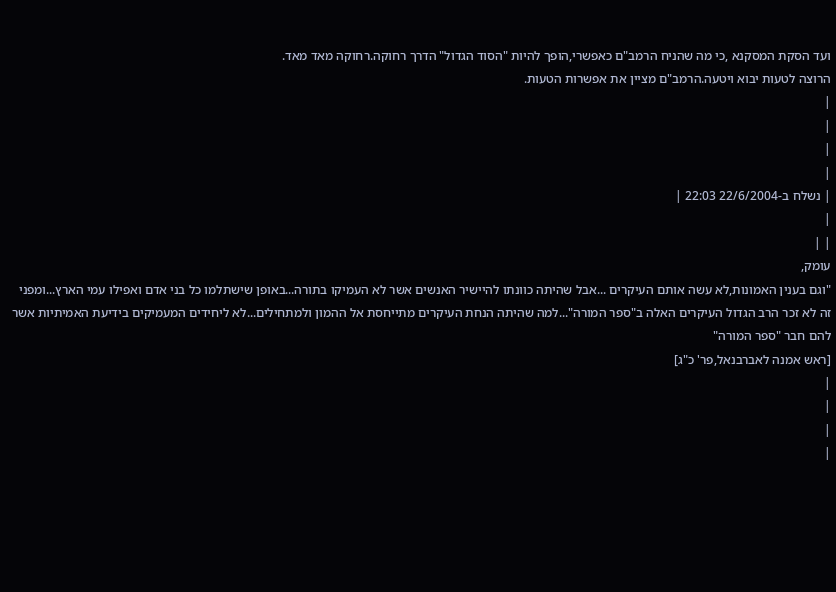ועד הסקת המסקנא ,כי מה שהניח הרמב"ם כאפשרי,הופך להיות "הסוד הגדול" הדרך רחוקה.רחוקה מאד מאד.
הרוצה לטעות יבוא ויטעה.הרמב"ם מציין את אפשרות הטעות.
|
|
|
|
| נשלח ב-22/6/2004 22:03 |
|
| |
עומק,
"וגם בענין האמונות,לא עשה אותם העיקרים ...אבל שהיתה כוונתו להיישיר האנשים אשר לא העמיקו בתורה...באופן שישתלמו כל בני אדם ואפילו עמי הארץ...ומפני זה לא זכר הרב הגדול העיקרים האלה ב"ספר המורה"...למה שהיתה הנחת העיקרים מתייחסת אל ההמון ולמתחילים...לא ליחידים המעמיקים בידיעת האמיתיות אשר להם חבר "ספר המורה"
[ראש אמנה לאברבנאל,פר' כ"ג]
|
|
|
|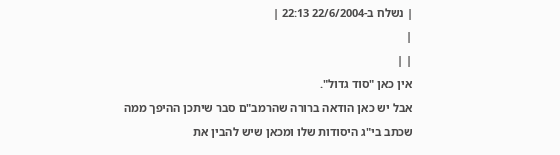| נשלח ב-22/6/2004 22:13 |
|
| |
אין כאן "סוד גדול".
אבל יש כאן הודאה ברורה שהרמב"ם סבר שיתכן ההיפך ממה שכתב בי"ג היסודות שלו ומכאן שיש להבין את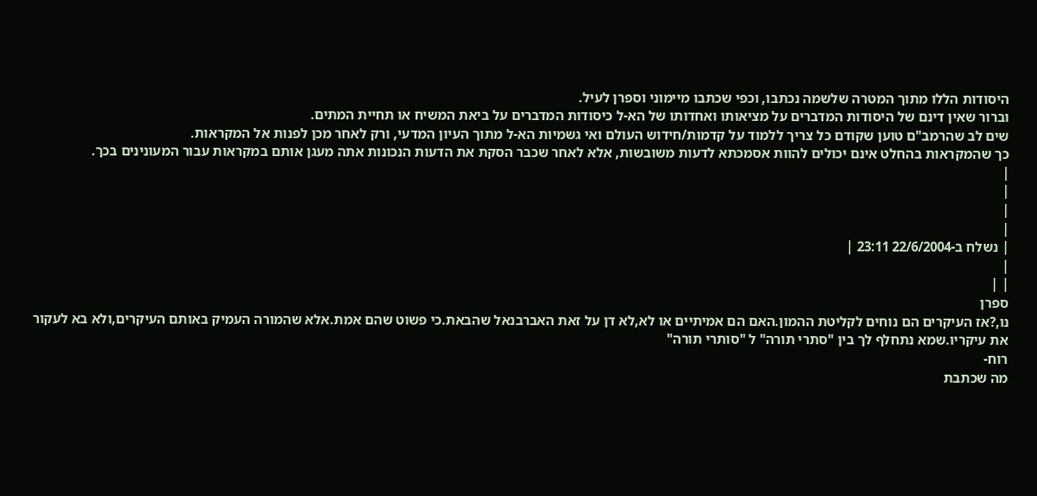היסודות הללו מתוך המטרה שלשמה נכתבו, וכפי שכתבו מיימוני וספרן לעיל.
וברור שאין דינם של היסודות המדברים על מציאותו ואחדותו של הא-ל כיסודות המדברים על ביאת המשיח או תחיית המתים.
שים לב שהרמב"ם טוען שקודם כל צריך ללמוד על קדמות/חידוש העולם ואי גשמיות הא-ל מתוך העיון המדעי, ורק לאחר מכן לפנות אל המקראות.
כך שהמקראות בהחלט אינם יכולים להוות אסמכתא לדעות משובשות, אלא לאחר שכבר הסקת את הדעות הנכונות אתה מעגן אותם במקראות עבור המעונינים בכך.
|
|
|
|
| נשלח ב-22/6/2004 23:11 |
|
| |
ספרן
נו,?אז העיקרים הם נוחים לקליטת ההמון.האם הם אמיתיים או לא,לא דן על זאת האברבנאל שהבאת.כי פשוט שהם אמת.אלא שהמורה העמיק באותם העיקרים,ולא בא לעקור את עיקריו.שמא נתחלף לך בין "סתרי תורה" ל "סותרי תורה"
רוח-
מה שכתבת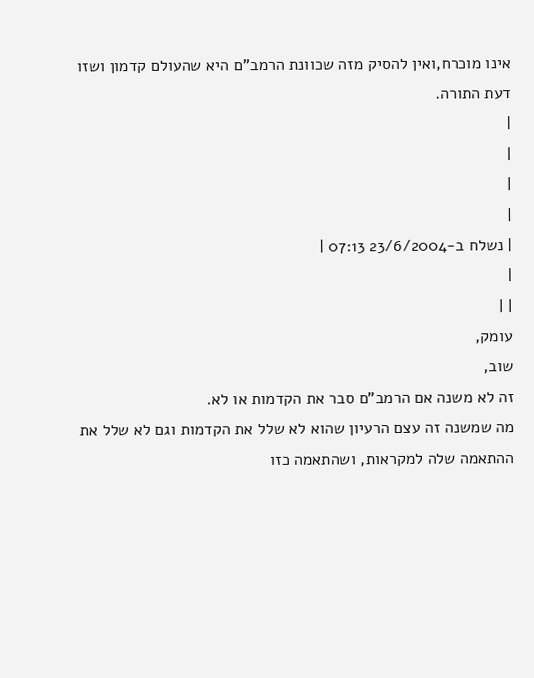אינו מוכרח,ואין להסיק מזה שכוונת הרמב"ם היא שהעולם קדמון ושזו דעת התורה.
|
|
|
|
| נשלח ב-23/6/2004 07:13 |
|
| |
עומק,
שוב,
זה לא משנה אם הרמב"ם סבר את הקדמות או לא.
מה שמשנה זה עצם הרעיון שהוא לא שלל את הקדמות וגם לא שלל את ההתאמה שלה למקראות, ושהתאמה כזו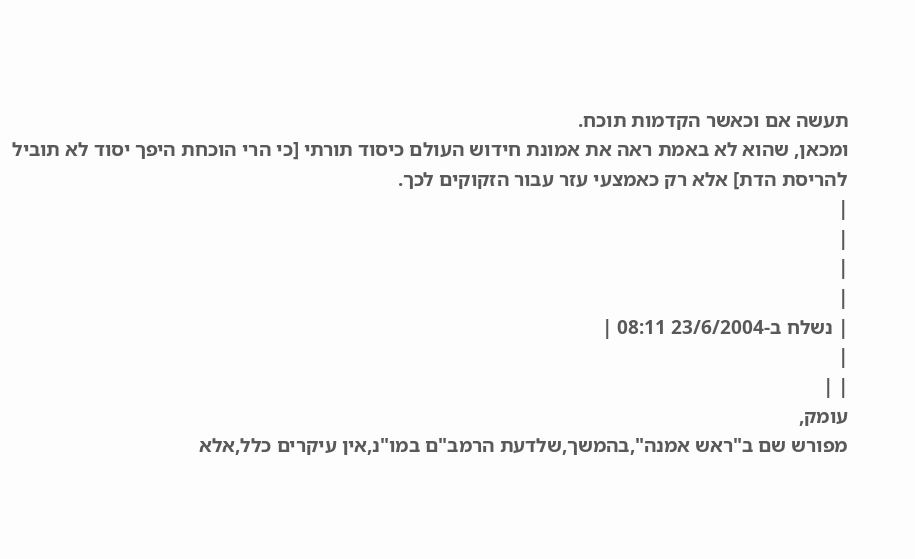תעשה אם וכאשר הקדמות תוכח.
ומכאן, שהוא לא באמת ראה את אמונת חידוש העולם כיסוד תורתי [כי הרי הוכחת היפך יסוד לא תוביל להריסת הדת] אלא רק כאמצעי עזר עבור הזקוקים לכך.
|
|
|
|
| נשלח ב-23/6/2004 08:11 |
|
| |
עומק,
מפורש שם ב"ראש אמנה",בהמשך,שלדעת הרמב"ם במו"נ,אין עיקרים כלל,אלא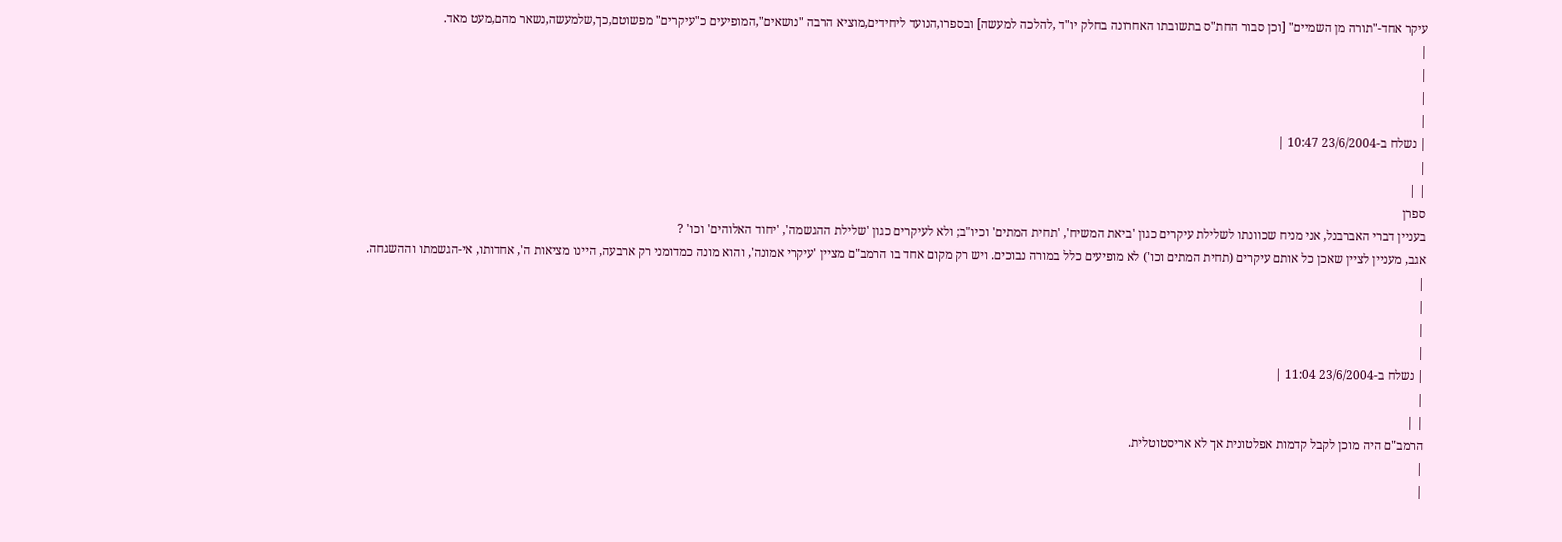עיקר אחד-"תורה מן השמיים" [וכן סבור החת"ס בתשובתו האחרונה בחלק יו"ד ,להלכה למעשה] ובספרו,הנועד ליחידים,מוציא הרבה "נושאים",המופיעים כ"עיקרים" מפשוטם,כך,שלמעשה,נשאר מהם,מעט מאד.
|
|
|
|
| נשלח ב-23/6/2004 10:47 |
|
| |
ספרן
בעניין דברי האברבנל, אני מניח שכוונתו לשלילת עיקרים כגון 'ביאת המשיח', 'תחית המתים' וכיו"ב; ולא לעיקרים כגון 'שלילת ההגשמה', 'יחוד האלוהים' וכו' ?
אגב, מעניין לציין שאכן כל אותם עיקרים (תחית המתים וכו') לא מופיעים כלל במורה נבוכים. ויש רק מקום אחד בו הרמב"ם מציין 'עיקרי אמונה', והוא מונה כמדומני רק ארבעה, היינו מציאות ה', אחדותו, אי-הגשמתו וההשגחה.
|
|
|
|
| נשלח ב-23/6/2004 11:04 |
|
| |
הרמב"ם היה מוכן לקבל קדמות אפלטונית אך לא אריסטוטלית.
|
|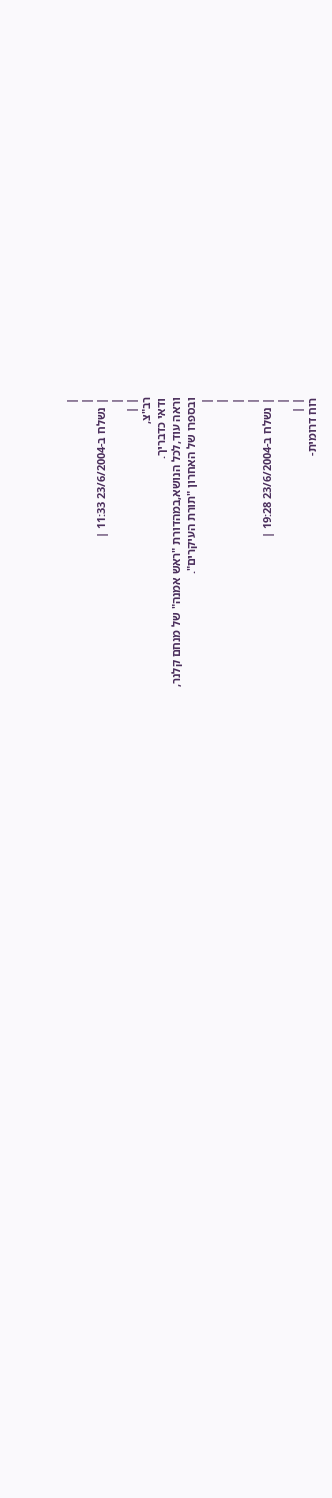|
|
| נשלח ב-23/6/2004 11:33 |
|
| |
רב"צ,
ודאי כדבריך.
וראה עוד,לכל הנושא,במהדורת "ראש אמנה" של מנחם קלנר,
ובספרו של האחרון "תורת העיקרים".
|
|
|
|
| נשלח ב-23/6/2004 19:28 |
|
| |
רוח דרומית-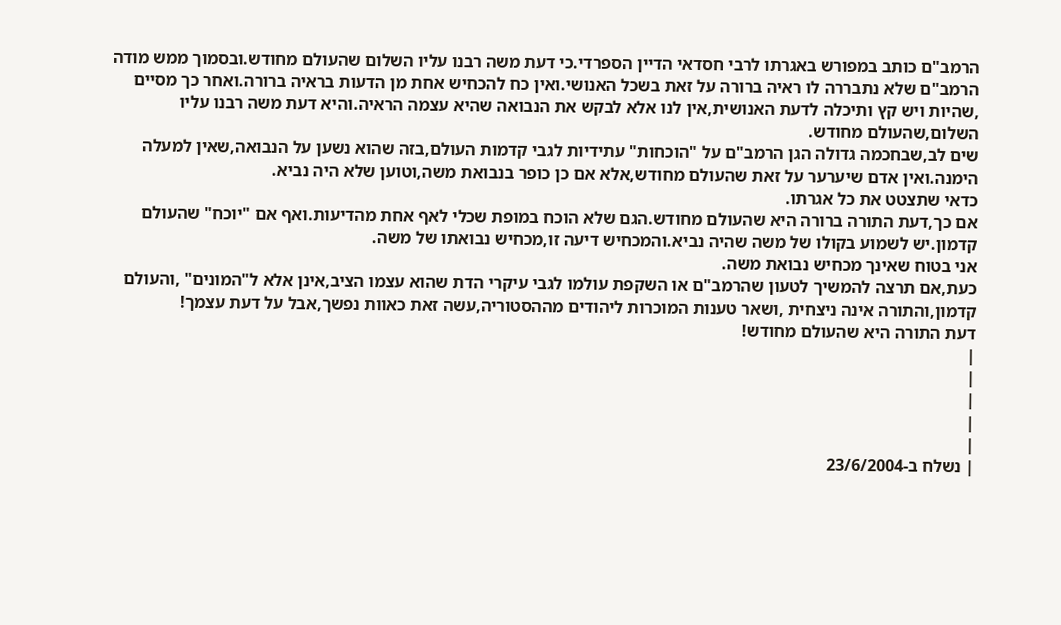הרמב"ם כותב במפורש באגרתו לרבי חסדאי הדיין הספרדי.כי דעת משה רבנו עליו השלום שהעולם מחודש.ובסמוך ממש מודה הרמב"ם שלא נתבררה לו ראיה ברורה על זאת בשכל האנושי.ואין כח להכחיש אחת מן הדעות בראיה ברורה.ואחר כך מסיים ,שהיות ויש קץ ותיכלה לדעת האנושית,אין לנו אלא לבקש את הנבואה שהיא עצמה הראיה.והיא דעת משה רבנו עליו השלום,שהעולם מחודש.
שים לב,שבחכמה גדולה הגן הרמב"ם על "הוכחות" עתידיות לגבי קדמות העולם,בזה שהוא נשען על הנבואה,שאין למעלה הימנה.ואין אדם שיערער על זאת שהעולם מחודש,אלא אם כן כופר בנבואת משה,וטוען שלא היה נביא.
כדאי שתצטט את כל אגרתו.
אם כך,דעת התורה ברורה היא שהעולם מחודש.הגם שלא הוכח במופת שכלי לאף אחת מהדיעות.ואף אם "יוכח" שהעולם קדמון.יש לשמוע בקולו של משה שהיה נביא.והמכחיש דיעה זו,מכחיש נבואתו של משה.
אני בטוח שאינך מכחיש נבואת משה.
כעת,אם תרצה להמשיך לטעון שהרמב"ם או השקפת עולמו לגבי עיקרי הדת שהוא עצמו הציב,אינן אלא ל"המונים" ,והעולם קדמון,והתורה אינה ניצחית ,ושאר טענות המוכרות ליהודים מההסטוריה,עשה זאת כאוות נפשך,אבל על דעת עצמך!
דעת התורה היא שהעולם מחודש!
|
|
|
|
|
| נשלח ב-23/6/2004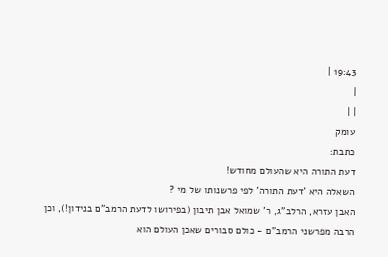19:43 |
|
| |
עומק
כתבת:
דעת התורה היא שהעולם מחודש!
השאלה היא 'דעת התורה' לפי פרשנותו של מי ?
האבן עזרא, הרלב"ג, ר' שמואל אבן תיבון (בפירושו לדעת הרמב"ם בנידון!), וכן הרבה מפרשני הרמב"ם - כולם סבורים שאכן העולם הוא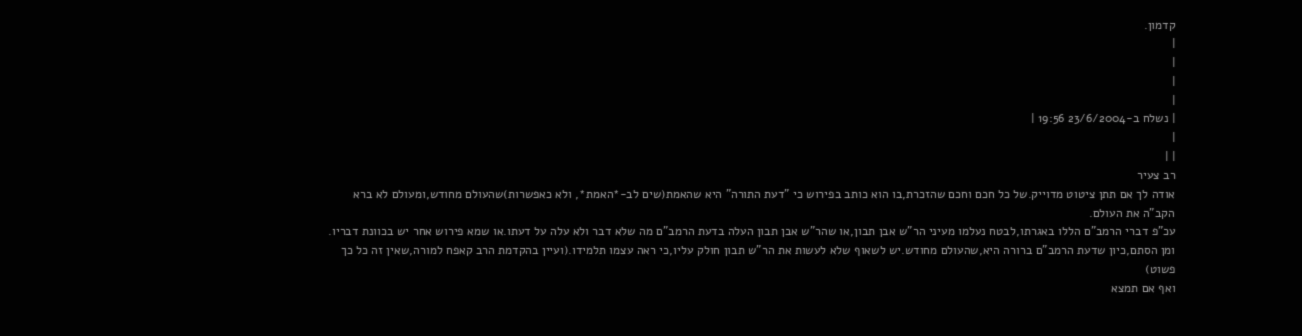קדמון.
|
|
|
|
| נשלח ב-23/6/2004 19:56 |
|
| |
רב צעיר
אודה לך אם תתן ציטוט מדוייק.של כל חכם וחכם שהזכרת,בו הוא כותב בפירוש כי "דעת התורה" היא שהאמת(שים לב-*האמת*, ולא כאפשרות)שהעולם מחודש,ומעולם לא ברא הקב"ה את העולם.
עכ"פ דברי הרמב"ם הללו באגרתו,לבטח נעלמו מעיני הר"ש אבן תבון,או שהר"ש אבן תבון העלה בדעת הרמב"ם מה שלא דבר ולא עלה על דעתו.או שמא פירוש אחר יש בכוונת דבריו.
ומן הסתם,כיון שדעת הרמב"ם ברורה היא,שהעולם מחודש.יש לשאוף שלא לעשות את הר"ש תבון חולק עליו,כי ראה עצמו תלמידו.(ועיין בהקדמת הרב קאפח למורה,שאין זה כל כך פשוט)
ואף אם תמצא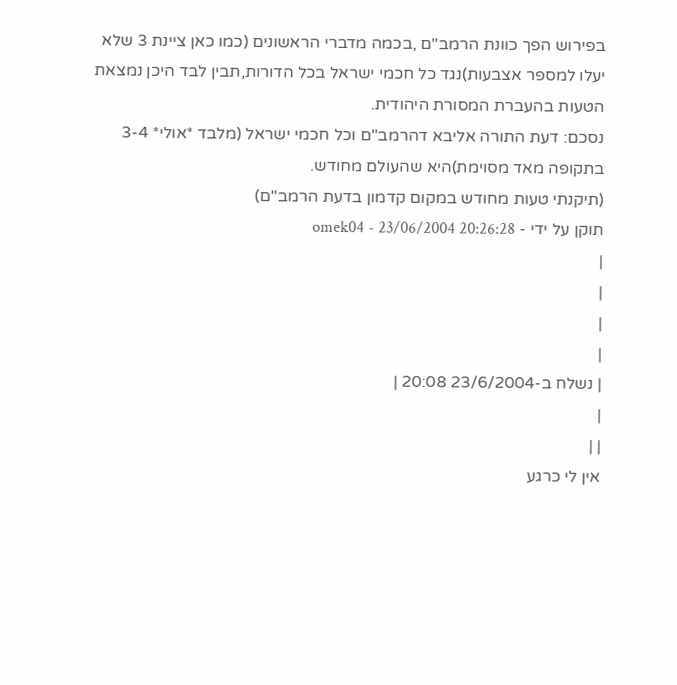בפירוש הפך כוונת הרמב"ם ,בכמה מדברי הראשונים (כמו כאן ציינת 3 שלא יעלו למספר אצבעות)נגד כל חכמי ישראל בכל הדורות,תבין לבד היכן נמצאת הטעות בהעברת המסורת היהודית.
נסכם: דעת התורה אליבא דהרמב"ם וכל חכמי ישראל (מלבד *אולי* 3-4 בתקופה מאד מסוימת)היא שהעולם מחודש.
(תיקנתי טעות מחודש במקום קדמון בדעת הרמב"ם)
תוקן על ידי - omek04 - 23/06/2004 20:26:28
|
|
|
|
| נשלח ב-23/6/2004 20:08 |
|
| |
אין לי כרגע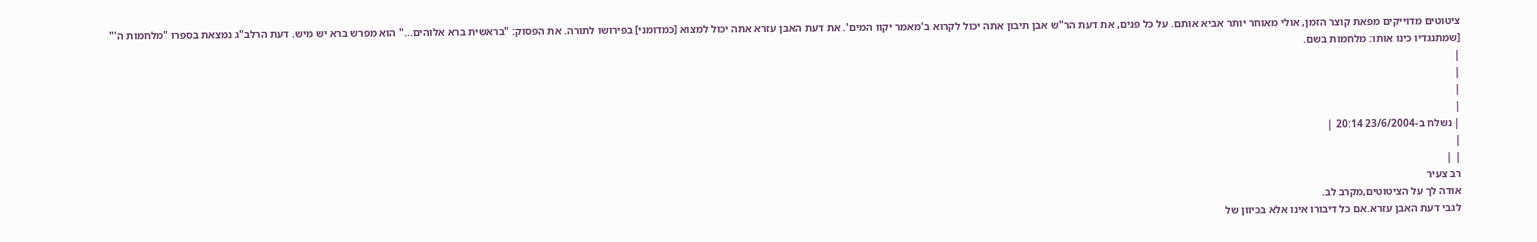ציטוטים מדוייקים מפאת קוצר הזמן, אולי מאוחר יותר אביא אותם. על כל פנים, את דעת הר"ש אבן תיבון אתה יכול לקרוא ב'מאמר יקוו המים'. את דעת האבן עזרא אתה יכול למצוא [כמדומני] בפירושו לתורה. את הפסוק: "בראשית ברא אלוהים..." הוא מפרש ברא יש מיש. דעת הרלב"ג נמצאת בספרו "מלחמות ה'" [שמתנגדיו כינו אותו: מלחמות בשם.
|
|
|
|
| נשלח ב-23/6/2004 20:14 |
|
| |
רב צעיר
אודה לך על הציטוטים,מקרב לב.
לגבי דעת האבן עזרא.אם כל דיבורו אינו אלא בכיוון של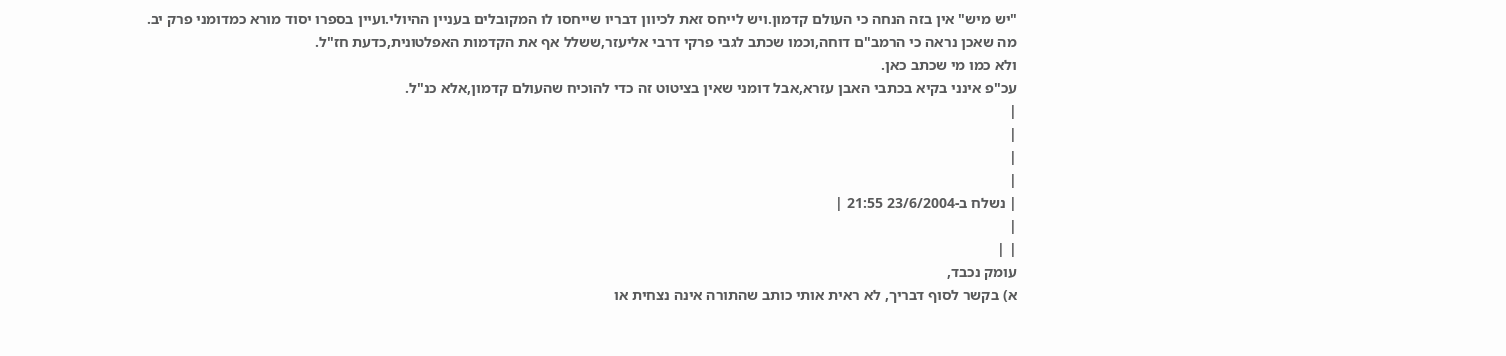"יש מיש" אין בזה הנחה כי העולם קדמון.ויש לייחס זאת לכיוון דבריו שייחסו לו המקובלים בעניין ההיולי.ועיין בספרו יסוד מורא כמדומני פרק יב.
מה שאכן נראה כי הרמב"ם דוחה,וכמו שכתב לגבי פרקי דרבי אליעזר,ששלל אף את הקדמות האפלטונית,כדעת חז"ל.
ולא כמו מי שכתב כאן.
עכ"פ אינני בקיא בכתבי האבן עזרא,אבל דומני שאין בציטוט זה כדי להוכיח שהעולם קדמון,אלא כנ"ל.
|
|
|
|
| נשלח ב-23/6/2004 21:55 |
|
| |
עומק נכבד,
א) בקשר לסוף דבריך, לא ראית אותי כותב שהתורה אינה נצחית או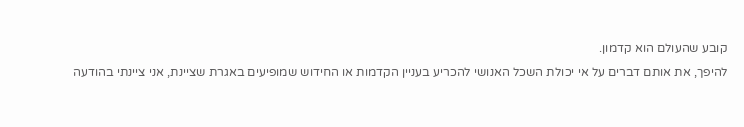קובע שהעולם הוא קדמון.
להיפך, את אותם דברים על אי יכולת השכל האנושי להכריע בעניין הקדמות או החידוש שמופיעים באגרת שציינת, אני ציינתי בהודעה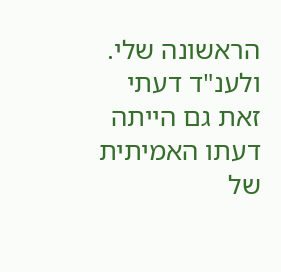הראשונה שלי.
ולענ"ד דעתי זאת גם הייתה דעתו האמיתית של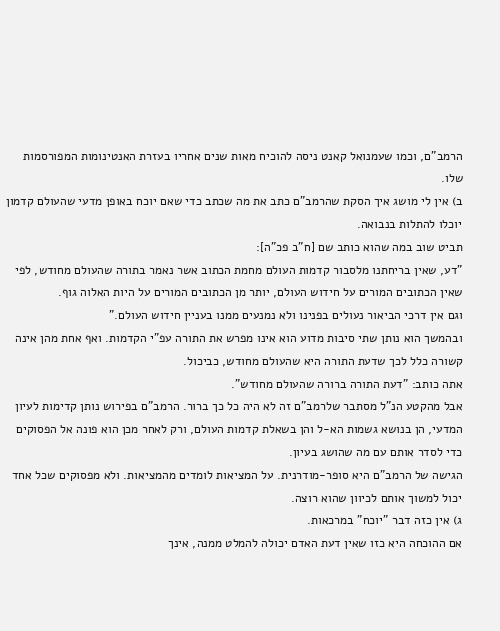הרמב"ם, וכמו שעמנואל קאנט ניסה להוכיח מאות שנים אחריו בעזרת האנטינומות המפורסמות שלו.
ב) אין לי מושג איך הסקת שהרמב"ם כתב את מה שכתב כדי שאם יוכח באופן מדעי שהעולם קדמון יוכלו להתלות בנבואה.
תביט שוב במה שהוא כותב שם [ח"ב פכ"ה]:
"דע, שאין בריחתנו מלסבור קדמות העולם מחמת הכתוב אשר נאמר בתורה שהעולם מחודש, לפי שאין הכתובים המורים על חידוש העולם, יותר מן הכתובים המורים על היות האלוה גוף.
וגם אין דרכי הביאור נעולים בפנינו ולא נמנעים ממנו בעניין חידוש העולם."
ובהמשך הוא נותן שתי סיבות מדוע הוא אינו מפרש את התורה עפ"י הקדמות. ואף אחת מהן אינה קשורה כלל לכך שדעת התורה היא שהעולם מחודש, כביכול.
אתה כותב: "דעת התורה ברורה שהעולם מחודש".
אבל מהקטע הנ"ל מסתבר שלרמב"ם זה לא היה כל כך ברור. הרמב"ם בפירוש נותן קדימות לעיון המדעי, הן בנושא גשמות הא-ל והן בשאלת קדמות העולם, ורק לאחר מכן הוא פונה אל הפסוקים כדי לסדר אותם עם מה שהושג בעיון.
הגישה של הרמב"ם היא סופר-מודרנית. על המציאות לומדים מהמציאות. ולא מפסוקים שכל אחד יכול למשוך אותם לכיוון שהוא רוצה.
ג) אין כזה דבר "יוכח" במרכאות.
אם ההוכחה היא כזו שאין דעת האדם יכולה להמלט ממנה, אינך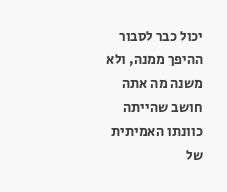יכול כבר לסבור ההיפך ממנה, ולא משנה מה אתה חושב שהייתה כוונתו האמיתית של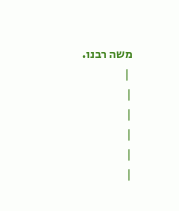משה רבנו.
 |
|
|
|
|
|